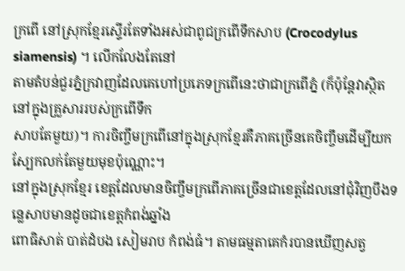ក្រពើ នៅស្រុកខ្មែរស្ទើរតែទាំងអស់ជាពូជក្រពើទឹកសាប (Crocodylus siamensis) ។ លើកលែងតែនៅ
តាមតំបន់ជួរភ្នំក្រវាញដែលគេហៅប្រភេទក្រពើនេះថាជាក្រពើភ្នំ (ក៏ប៉ុន្តែវាស្ថិតនៅក្នុងគ្រួសាររបស់ក្រពើទឹក
សាបតែមួយ)។ ការចិញ្ចឹមក្រពើនៅក្នុងស្រុកខ្មែរគឺភាគច្រើនគេចិញ្ចឹមដើម្បីយកស្បែកលក់តែមួយមុខប៉ុណ្ណោះ។
នៅក្នុងស្រុកខ្មែរ ខេត្តដែលមានចិញ្ចឹមក្រពើភាគច្រើនជាខេត្តដែលនៅជុំវិញបឹងទន្លេសាបមានដូចជាខេត្តកំពង់ឆ្នាំង
ពោធិសាត់ បាត់ដំបង សៀមរាប កំពង់ធំ។ តាមធម្មតាគេកំរបានឃើញសត្វ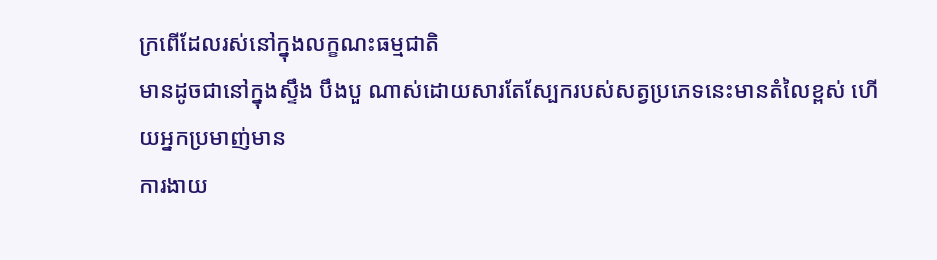ក្រពើដែលរស់នៅក្នុងលក្ខណះធម្មជាតិ
មានដូចជានៅក្នុងស្ទឹង បឹងបួ ណាស់ដោយសារតែស្បែករបស់សត្វប្រភេទនេះមានតំលៃខ្ពស់ ហើយអ្នកប្រមាញ់មាន
ការងាយ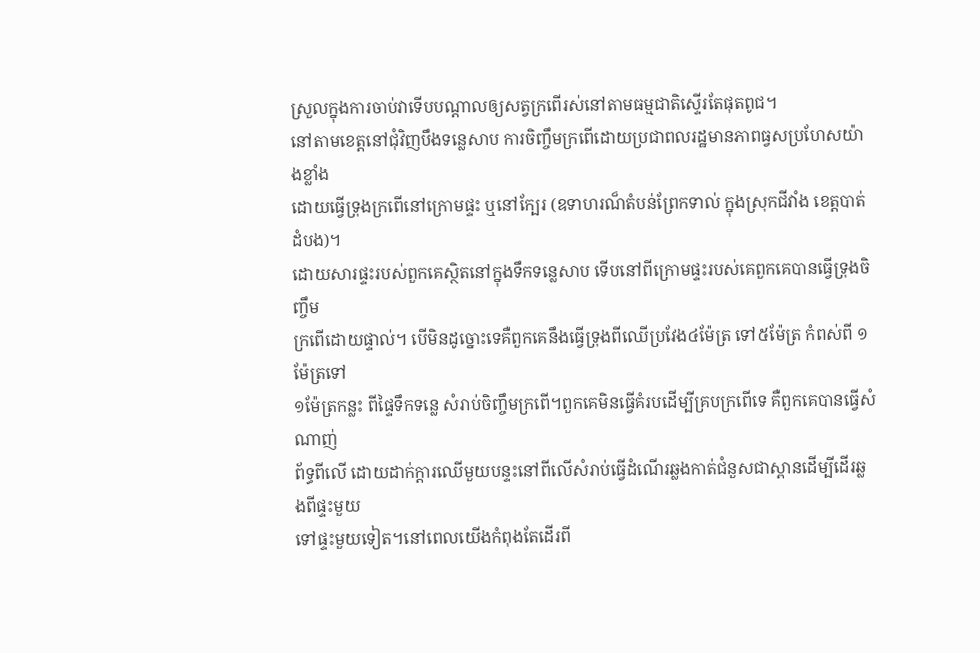ស្រួលក្នុងការចាប់វាទើបបណ្តាលឲ្យសត្វក្រពើរស់នៅតាមធម្មជាតិស្ទើរតែផុតពូជ។
នៅតាមខេត្តនៅជុំវិញបឹងទន្លេសាប ការចិញ្ចឹមក្រពើដោយប្រជាពលរដ្ឋមានភាពធ្វសប្រហែសយ៉ាងខ្លាំង
ដោយធ្វើទ្រុងក្រពើនៅក្រោមផ្ទះ ឬនៅក្បែរ (ឧទាហរណ៏តំបន់ព្រែកទាល់ ក្នុងស្រុកជីវាំង ខេត្តបាត់ដំបង)។
ដោយសារផ្ទះរបស់ពួកគេស្ថិតនៅក្នុងទឹកទន្លេសាប ទើបនៅពីក្រោមផ្ទះរបស់គេពួកគេបានធ្វើទ្រុងចិញ្ចឹម
ក្រពើដោយផ្ទាល់។ បើមិនដូច្នោះទេគឺពួកគេនឹងធ្វើទ្រុងពីឈើប្រវែង៤ម៉ែត្រ ទៅ៥ម៉ែត្រ កំពស់ពី ១ម៉ែត្រទៅ
១ម៉ែត្រកន្លះ ពីផ្ទៃទឹកទន្លេ សំរាប់ចិញ្ចឹមក្រពើ។ពួកគេមិនធ្វើគំរបដើម្បីគ្របក្រពើទេ គឺពួកគេបានធ្វើសំណាញ់
ព័ទ្ធពីលើ ដោយដាក់ក្តារឈើមួយបន្ទះនៅពីលើសំរាប់ធ្វើដំណើរឆ្លងកាត់ជំនួសជាស្ពានដើម្បីដើរឆ្លងពីផ្ទះមួយ
ទៅផ្ទះមួយទៀត។នៅពេលយើងកំពុងតែដើរពី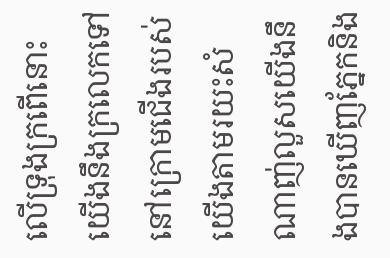លើទ្រុងក្រពើនោះ យើងនឹងក្រលេកទៅនៅក្រោមជើងរបស់
យើងតាមរយះសំណាញ់លួសយើងនឹងបានឃើញភ្នែកនិង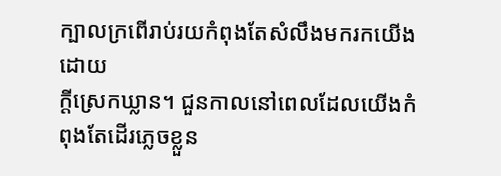ក្បាលក្រពើរាប់រយកំពុងតែសំលឹងមករកយើងដោយ
ក្តីស្រេកឃ្លាន។ ជួនកាលនៅពេលដែលយើងកំពុងតែដើរភ្លេចខ្លួន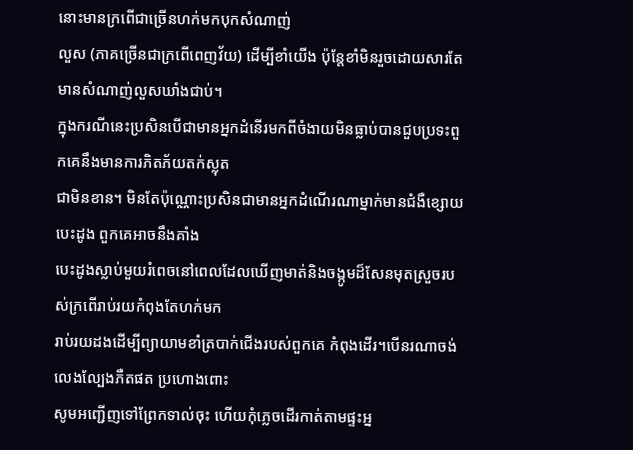នោះមានក្រពើជាច្រើនហក់មកបុកសំណាញ់
លួស (ភាគច្រើនជាក្រពើពេញវ័យ) ដើម្បីខាំយើង ប៉ុន្តែខាំមិនរួចដោយសារតែមានសំណាញ់លួសឃាំងជាប់។
ក្នុងករណីនេះប្រសិនបើជាមានអ្នកដំនើរមកពីចំងាយមិនធ្លាប់បានជួបប្រទះពួកគេនឹងមានការភិតភ័យតក់ស្លុត
ជាមិនខាន។ មិនតែប៉ុណ្ណោះប្រសិនជាមានអ្នកដំណើរណាម្នាក់មានជំងឺខ្សោយបេះដូង ពួកគេអាចនឹងគាំង
បេះដូងស្លាប់មួយរំពេចនៅពេលដែលឃើញមាត់និងចង្កូមដ៏សែនមុតស្រួចរបស់ក្រពើរាប់រយកំពុងតែហក់មក
រាប់រយដងដើម្បីព្យាយាមខាំត្របាក់ជើងរបស់ពួកគេ កំពុងដើរ។បើនរណាចង់លេងល្បែងភឺតផត ប្រហោងពោះ
សូមអញ្ជើញទៅព្រែកទាល់ចុះ ហើយកុំភ្លេចដើរកាត់តាមផ្ទះអ្ន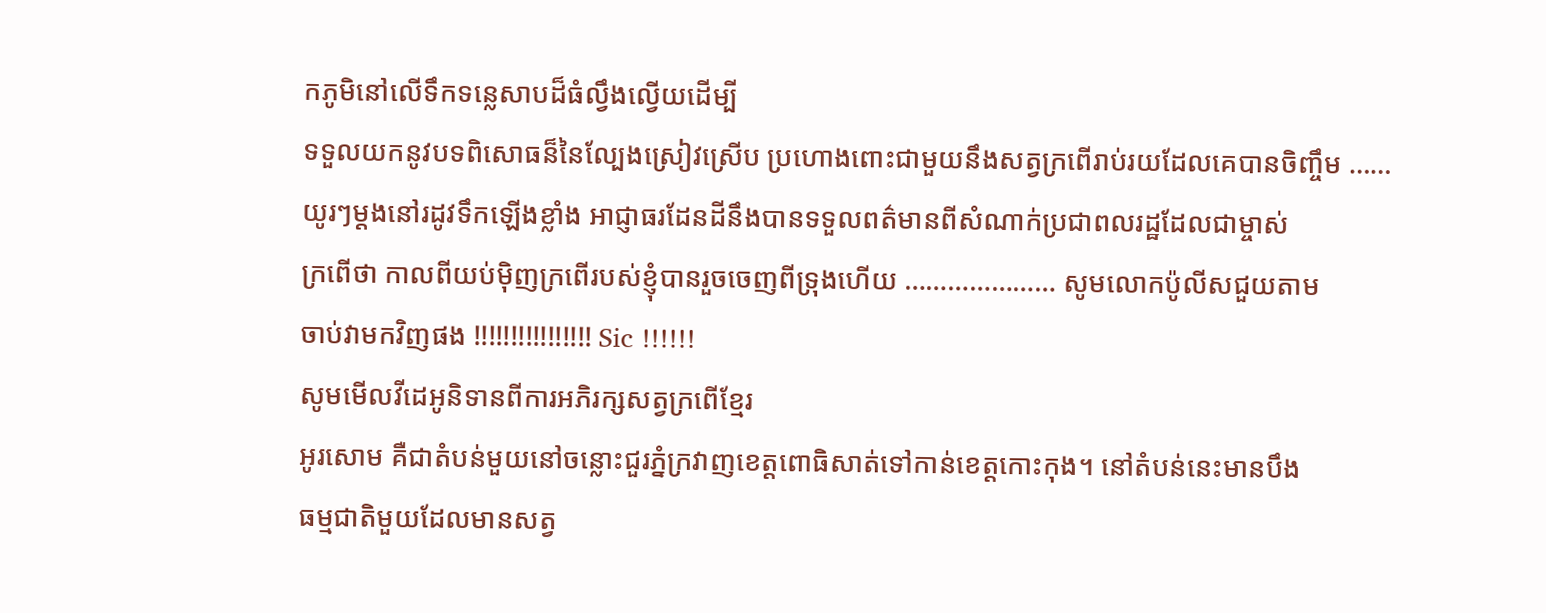កភូមិនៅលើទឹកទន្លេសាបដ៏ធំល្វឹងល្វើយដើម្បី
ទទួលយកនូវបទពិសោធន៏នៃល្បែងស្រៀវស្រើប ប្រហោងពោះជាមួយនឹងសត្វក្រពើរាប់រយដែលគេបានចិញ្ចឹម ……
យូរៗម្តងនៅរដូវទឹកឡើងខ្លាំង អាជ្ញាធរដែនដីនឹងបានទទួលពត៌មានពីសំណាក់ប្រជាពលរដ្ឋដែលជាម្ចាស់
ក្រពើថា កាលពីយប់ម៉ិញក្រពើរបស់ខ្ញុំបានរួចចេញពីទ្រុងហើយ ………………… សូមលោកប៉ូលីសជួយតាម
ចាប់វាមកវិញផង !!!!!!!!!!!!!!!! Sic !!!!!!
សូមមើលវីដេអូនិទានពីការអភិរក្សសត្វក្រពើខ្មែរ
អូរសោម គឺជាតំបន់មួយនៅចន្លោះជួរភ្នំក្រវាញខេត្តពោធិសាត់ទៅកាន់ខេត្តកោះកុង។ នៅតំបន់នេះមានបឹង
ធម្មជាតិមួយដែលមានសត្វ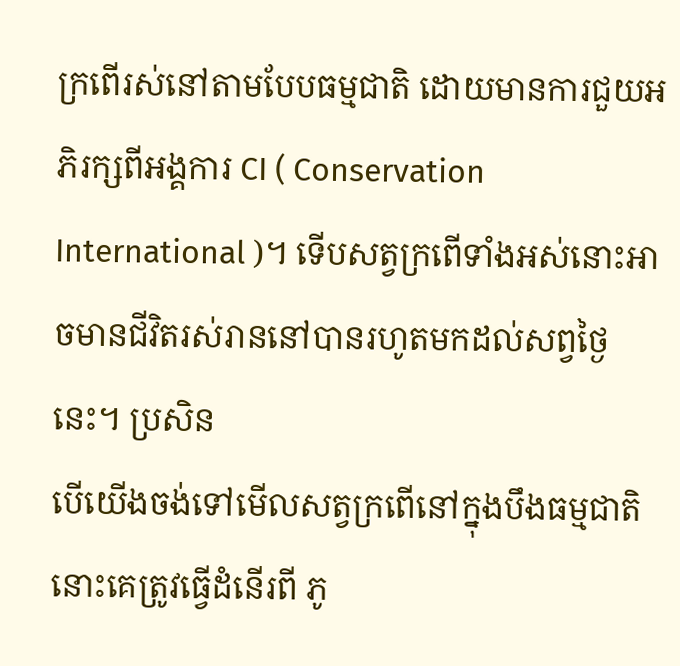ក្រពើរស់នៅតាមបែបធម្មជាតិ ដោយមានការជួយអភិរក្សពីអង្គការ CI ( Conservation
International )។ ទើបសត្វក្រពើទាំងអស់នោះអាចមានជីវិតរស់រាននៅបានរហូតមកដល់សព្វថ្ងៃនេះ។ ប្រសិន
បើយើងចង់ទៅមើលសត្វក្រពើនៅក្នុងបឹងធម្មជាតិនោះគេត្រូវធ្វើដំនើរពី ភូ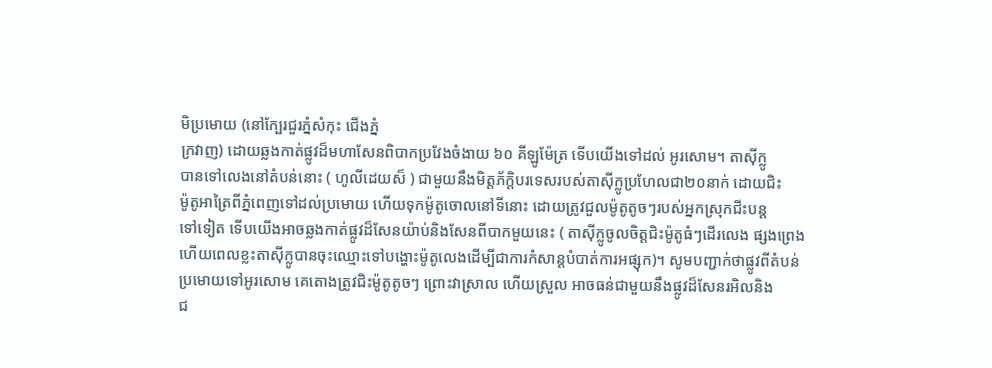មិប្រមោយ (នៅក្បែរជួរភ្នំសំកុះ ជើងភ្នំ
ក្រវាញ) ដោយឆ្លងកាត់ផ្លូវដ៏មហាសែនពិបាកប្រវែងចំងាយ ៦០ គីឡូម៉ែត្រ ទើបយើងទៅដល់ អូរសោម។ តាស៊ីក្លូ
បានទៅលេងនៅតំបន់នោះ ( ហូលីដេយស៏ ) ជាមួយនឹងមិត្តភ័កិ្តបរទេសរបស់តាស៊ីក្លូប្រហែលជា២០នាក់ ដោយជិះ
ម៉ូតូអាត្រៃពីភ្នំពេញទៅដល់ប្រមោយ ហើយទុកម៉ូតូចោលនៅទីនោះ ដោយត្រូវជួលម៉ូតូតូចៗរបស់អ្នកស្រុកជីះបន្ត
ទៅទៀត ទើបយើងអាចឆ្លងកាត់ផ្លូវដ៏សែនយ៉ាប់និងសែនពីបាកមួយនេះ ( តាស៊ីក្លូចូលចិត្តជិះម៉ូតូធំៗដើរលេង ផ្សងព្រេង
ហើយពេលខ្លះតាស៊ីក្លូបានចុះឈ្មោះទៅបង្ហោះម៉ូតូលេងដើម្បីជាការកំសាន្តបំបាត់ការអផ្សុក)។ សូមបញ្ជាក់ថាផ្លូវពីតំបន់
ប្រមោយទៅអូរសោម គេតោងត្រូវជិះម៉ូតូតូចៗ ព្រោះវាស្រាល ហើយស្រួល អាចធន់ជាមួយនឹងផ្លូវដ៏សែនរអិលនិង
ជ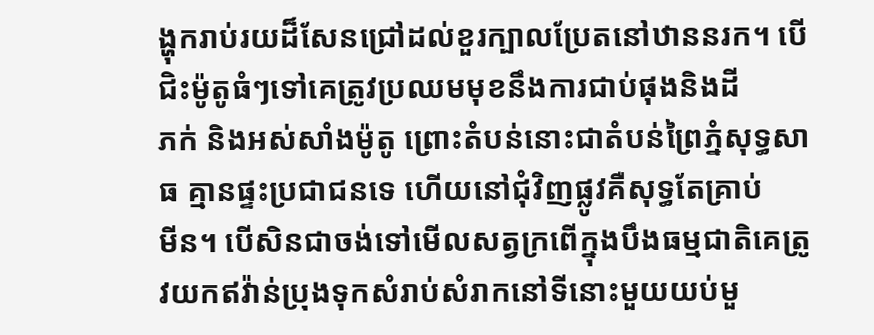ង្ហុករាប់រយដ៏សែនជ្រៅដល់ខួរក្បាលប្រែតនៅឋាននរក។ បើជិះម៉ូតូធំៗទៅគេត្រូវប្រឈមមុខនឹងការជាប់ផុងនិងដី
ភក់ និងអស់សាំងម៉ូតូ ព្រោះតំបន់នោះជាតំបន់ព្រៃភ្នំសុទ្ធសាធ គ្មានផ្ទះប្រជាជនទេ ហើយនៅជុំវិញផ្លូវគឺសុទ្ធតែគ្រាប់
មីន។ បើសិនជាចង់ទៅមើលសត្វក្រពើក្នុងបឹងធម្មជាតិគេត្រូវយកឥវ៉ាន់ប្រុងទុកសំរាប់សំរាកនៅទីនោះមួយយប់មួ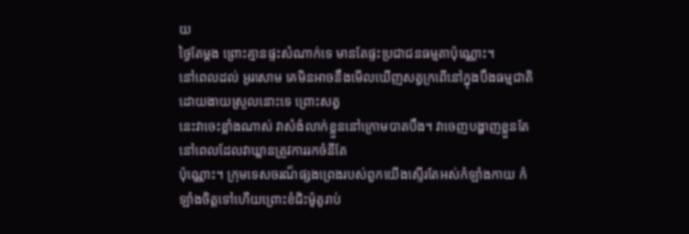យ
ថ្ងៃតែម្តង ព្រោះគ្មានផ្ទះសំណាក់ទេ មានតែផ្ទះប្រជាជនធម្មតាប៉ុណ្ណោះ។
នៅពេលដល់ អូរសោម គេមិនអាចនឹងមើលឃើញសត្វក្រពើនៅក្នុងបឹងធម្មជាតិដោយងាយស្រួលនោះទេ ព្រោះសត្វ
នេះវាចេះខ្លាំងណាស់ វាសំងំលាក់ខ្លួននៅក្រោមបាតបឹង។ វាចេញបង្ហាញខ្លួនតែនៅពេលដែលវាឃ្លានត្រូវការរកចំនីតែ
ប៉ុណ្ណោះ។ ក្រុមទេសចរណ៏ផ្សងព្រេងរបស់ពួកយើងស្ទើរតែអស់កំឡាំងកាយ កំឡាំងចិត្តទៅហើយព្រោះខំជិះម៉ូតូរាប់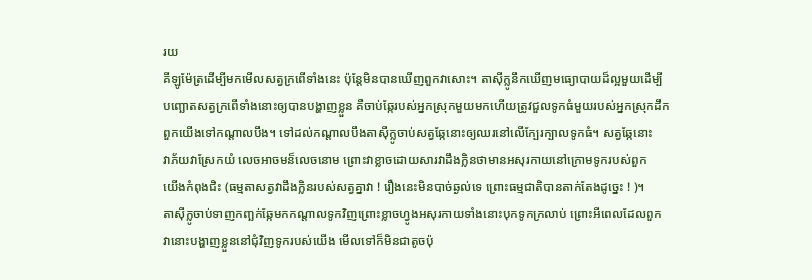រយ
គីឡូម៉ែត្រដើម្បីមកមើលសត្វក្រពើទាំងនេះ ប៉ុន្តែមិនបានឃើញពួកវាសោះ។ តាស៊ីក្លូនឹកឃើញមធ្យោបាយដ៏ល្អមួយដើម្បី
បញ្ឆោតសត្វក្រពើទាំងនោះឲ្យបានបង្ហាញខ្លួន គឺចាប់ឆ្កែរបស់អ្នកស្រុកមួយមកហើយត្រូវជួលទូកធំមួយរបស់អ្នកស្រុកដឹក
ពួកយើងទៅកណ្តាលបឹង។ ទៅដល់កណ្តាលបឹងតាស៊ីក្លូចាប់សត្វឆ្កែនោះឲ្យឈរនៅលើក្បែរក្បាលទូកធំ។ សត្វឆ្កែនោះ
វាភ័យវាស្រែកយំ លេចអាចមន៏លេចនោម ព្រោះវាខ្លាចដោយសារវាដឹងក្លិនថាមានអសុរកាយនៅក្រោមទូករបស់ពួក
យើងកំពុងជិះ (ធម្មតាសត្វវាដឹងក្លិនរបស់សត្វគ្នាវា ! រឿងនេះមិនបាច់ឆ្ងល់ទេ ព្រោះធម្មជាតិបានតាក់តែងដូច្នេះ ! )។
តាស៊ីក្លូចាប់ទាញកញ្ឆក់ឆ្កែមកកណ្តាលទូកវិញព្រោះខ្លាចហ្វូងអសុរកាយទាំងនោះបុកទូកក្រលាប់ ព្រោះអីពេលដែលពួក
វានោះបង្ហាញខ្លួននៅជុំវិញទូករបស់យើង មើលទៅក៏មិនជាតូចប៉ុ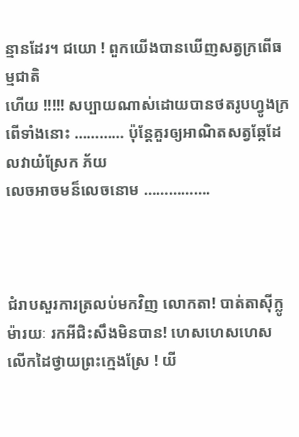ន្មានដែរ។ ជយោ ! ពួកយើងបានឃើញសត្វក្រពើធម្មជាតិ
ហើយ !!!!! សប្បាយណាស់ដោយបានថតរូបហ្វូងក្រពើទាំងនោះ ………… ប៉ុន្តែគួរឲ្យអាណិតសត្វឆ្កែដែលវាយំស្រែក ភ័យ
លេចអាចមន៏លេចនោម …………….



ជំរាបសួរការត្រលប់មកវិញ លោកតា! បាត់តាស៊ីក្លូម៉ារយៈ រកអីជិះសឹងមិនបាន! ហេសហេសហេស
លើកដៃថ្វាយព្រះក្មេងស្រែ ! យី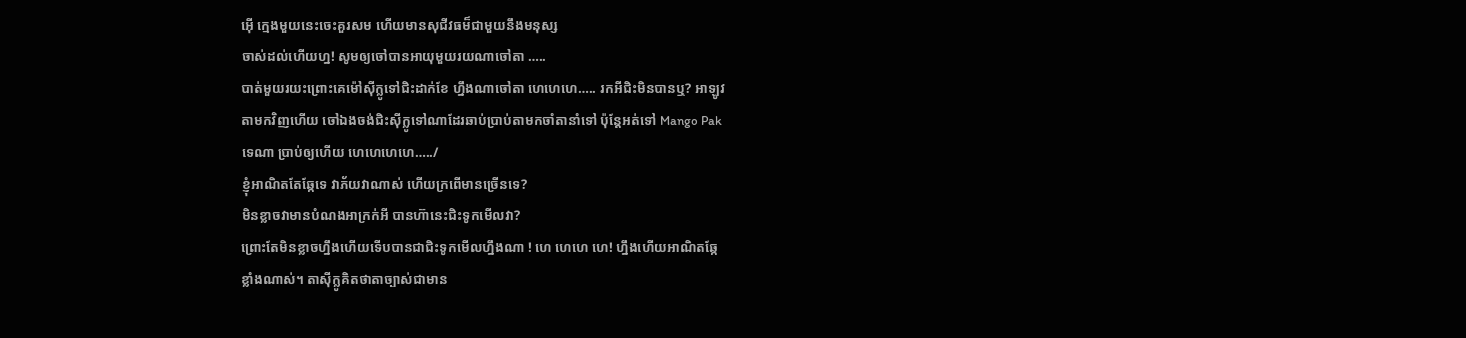អ៊ើ ក្មេងមួយនេះចេះគួរសម ហើយមានសុជីវធម៏ជាមួយនឹងមនុស្ស
ចាស់ដល់ហើយហ្ន! សូមឲ្យចៅបានអាយុមួយរយណាចៅតា …..
បាត់មួយរយះព្រោះគេម៉ៅស៊ីក្លូទៅជិះដាក់ខែ ហ្នឹងណាចៅតា ហេហេហេ….. រកអីជិះមិនបានឬ? អាឡូវ
តាមកវិញហើយ ចៅឯងចង់ជិះស៊ីក្លូទៅណាដែរឆាប់ប្រាប់តាមកចាំតានាំទៅ ប៉ុន្តែអត់ទៅ Mango Pak
ទេណា ប្រាប់ឲ្យហើយ ហេហេហេហេ…../
ខ្ញុំអាណិតតែឆ្កែទេ វាភ័យវាណាស់ ហើយក្រពើមានច្រើនទេ?
មិនខ្លាចវាមានបំណងអាក្រក់អី បានហ៊ានេះជិះទូកមើលវា?
ព្រោះតែមិនខ្លាចហ្នឹងហើយទើបបានជាជិះទូកមើលហ្នឹងណា ! ហេ ហេហេ ហេ! ហ្នឹងហើយអាណិតឆ្កែ
ខ្លាំងណាស់។ តាស៊ីក្លូគិតថាតាច្បាស់ជាមាន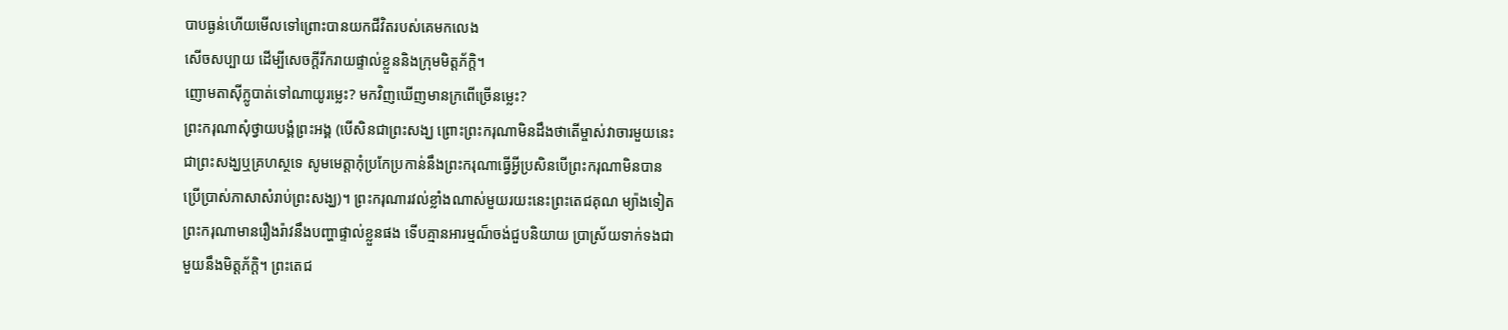បាបធ្ងន់ហើយមើលទៅព្រោះបានយកជីវិតរបស់គេមកលេង
សើចសប្បាយ ដើម្បីសេចក្តីរីករាយផ្ទាល់ខ្លួននិងក្រុមមិត្តភ័ក្តិ។
ញោមតាស៊ីក្លូបាត់ទៅណាយូរម្លេះ? មកវិញឃើញមានក្រពើច្រើនម្លេះ?
ព្រះករុណាសុំថ្វាយបង្គំព្រះអង្គ (បើសិនជាព្រះសង្ឃ ព្រោះព្រះករុណាមិនដឹងថាតើម្ចាស់វាចារមួយនេះ
ជាព្រះសង្ឃឬគ្រហស្ថទេ សូមមេត្តាកុំប្រកែប្រកាន់នឹងព្រះករុណាធ្វើអ្វីប្រសិនបើព្រះករុណាមិនបាន
ប្រើប្រាស់ភាសាសំរាប់ព្រះសង្ឃ)។ ព្រះករុណារវល់ខ្លាំងណាស់មួយរយះនេះព្រះតេជគុណ ម្យ៉ាងទៀត
ព្រះករុណាមានរឿងរ៉ាវនឹងបញ្ហាផ្ទាល់ខ្លួនផង ទើបគ្មានអារម្មណ៏ចង់ជួបនិយាយ ប្រាស្រ័យទាក់ទងជា
មួយនឹងមិត្តភ័ក្តិ។ ព្រះតេជ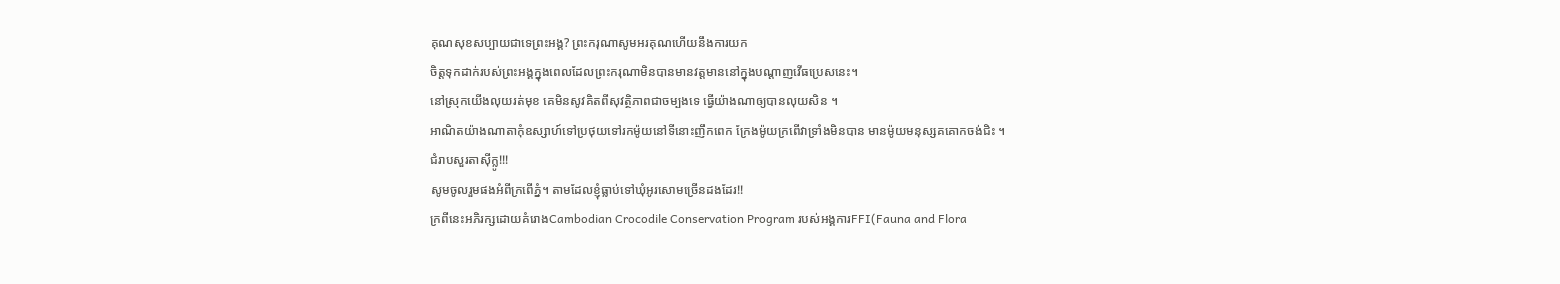គុណសុខសប្បាយជាទេព្រះអង្គ? ព្រះករុណាសូមអរគុណហើយនឹងការយក
ចិត្តទុកដាក់របស់ព្រះអង្គក្នុងពេលដែលព្រះករុណាមិនបានមានវត្តមាននៅក្នុងបណ្តាញវើធប្រេសនេះ។
នៅស្រុកយើងលុយរត់មុខ គេមិនសូវគិតពីសុវត្ថិភាពជាចម្បងទេ ធ្វើយ៉ាងណាឲ្យបានលុយសិន ។
អាណិតយ៉ាងណាតាកុំឧស្សាហ៍ទៅប្រថុយទៅរកម៉ូយនៅទីនោះញឹកពេក ក្រែងម៉ូយក្រពើវាទ្រាំងមិនបាន មានម៉ូយមនុស្សគគោកចង់ជិះ ។
ជំរាបសួរតាសុីក្លូ!!!
សូមចូលរួមផងអំពីក្រពើភ្នំ។ តាមដែលខ្ញុំធ្លាប់ទៅឃុំអូរសោមច្រើនដងដែរ!!
ក្រពីនេះអភិរក្សដោយគំរោងCambodian Crocodile Conservation Program របស់អង្គការFFI(Fauna and Flora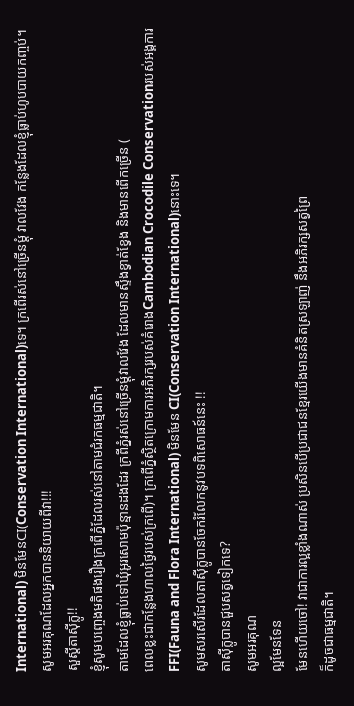International) មិនមែនCI(Conservation International)ទេ។ ក្រពើរស់នៅច្រើនម្តុំ វាលវែង កន្លែងដែលខ្ញុំធ្លាប់ហូបបាយកញ្ចប់។
សូមអរគុណដែលអ្នកបាននិយាយពីវា!!!
សួស្តីតាស៊ីក្លូ!!
ខ្ញុំសូមបញ្ចេងមតិផងរឿងក្រពើភ្នំដែលរស់នៅតាមជំរកធម្មជាតិ។
តាមដែលខ្ញុំធ្លាប់ទៅឃុំអូរសោមប៉ុន្មានដងដែរ ក្រពីភ្នំរស់នៅច្រើនម្តុំវាលវែង ដែលមានស្ទឹងខ្វាត់ខ្វែង និងមានពើកច្រើន (
ពេលខ្លះជាកន្លែងហាលថ្ងៃរបស់ក្រពើ)។ ក្រពើភ្នំស្ថិតក្រោមការអភិរក្សរបស់គំរោងCambodian Crocodile Conservationរបស់អង្គការ FFI(Fauna and Flora International) មិនមែន CI(Conservation International)នោះទេ។
សូមសរសើរដែលតាស៊ីក្លូបានចែករំលែកនូវបទពិសោធន៍នេះ !!
តាស៊ីក្លូបានជួបសត្វទៀកទេ?
សូមអរគុណ
ល្អមែនទែន
មែនហើយចៅ! វាជាការល្អខ្លាំងណាស់ ប្រសិនបើប្រជាជនខ្មែរយើងមានគំនិតស្រឡាញ់ នឹងអភិរក្សសត្វព្រៃ
ក៏ដូចជាធម្មជាតិ។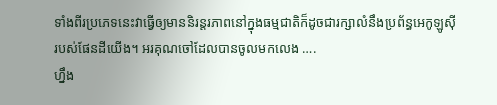ទាំងពីរប្រភេទនេះវាធ្វើឲ្យមាននិរន្តរភាពនៅក្នុងធម្មជាតិក៏ដូចជារក្សាលំនឹងប្រព័ន្ធអេកូឡូស៊ី
របស់ផែនដីយើង។ អរគុណចៅដែលបានចូលមកលេង ….
ហ្នឹង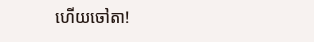ហើយចៅតា!